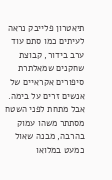תיאטרון פלייבק נראה לעיתים כמו סתם עוד ערב בידור, קבוצת שחקנים שמאלתרת סיפורים אקראיים של אנשים זרים על בימה. אבל מתחת לפני השטח מסתתר משהו עמוק בהרבה, מבנה שאול כמעט במלואו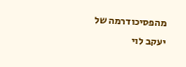מהפסיכודרמה של יעקב לוי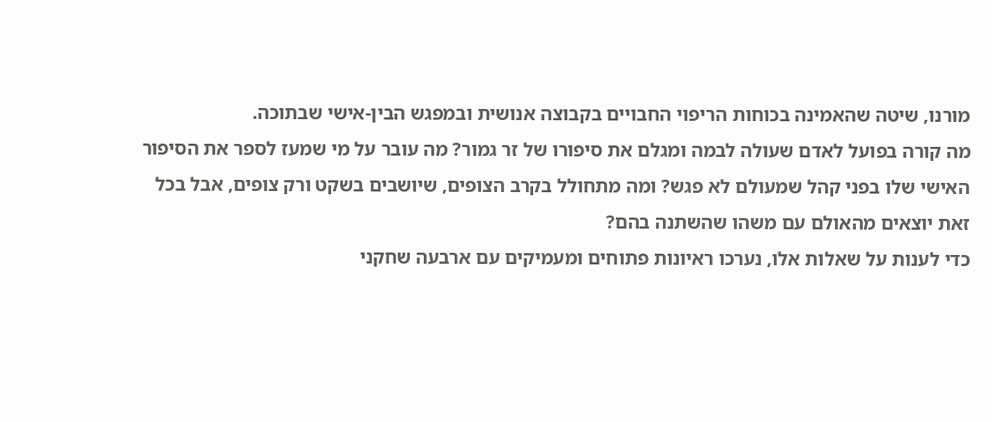מורנו, שיטה שהאמינה בכוחות הריפוי החבויים בקבוצה אנושית ובמפגש הבין-אישי שבתוכה.
מה קורה בפועל לאדם שעולה לבמה ומגלם את סיפורו של זר גמור? מה עובר על מי שמעז לספר את הסיפור האישי שלו בפני קהל שמעולם לא פגש? ומה מתחולל בקרב הצופים, שיושבים בשקט ורק צופים, אבל בכל זאת יוצאים מהאולם עם משהו שהשתנה בהם?
כדי לענות על שאלות אלו, נערכו ראיונות פתוחים ומעמיקים עם ארבעה שחקני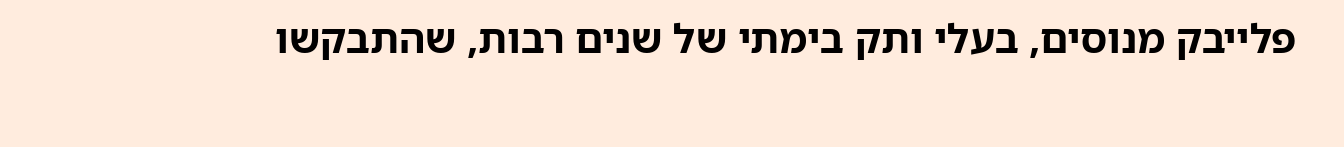פלייבק מנוסים, בעלי ותק בימתי של שנים רבות, שהתבקשו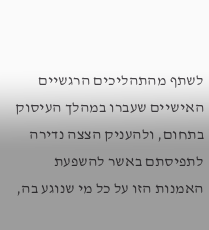לשתף מהתהליכים הרגשיים האישיים שעברו במהלך העיסוק בתחום, ולהעניק הצצה נדירה לתפיסתם באשר להשפעת האמנות הזו על כל מי שנוגע בה,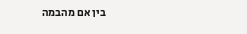בין אם מהבמה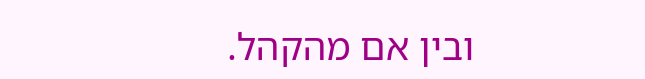ובין אם מהקהל.